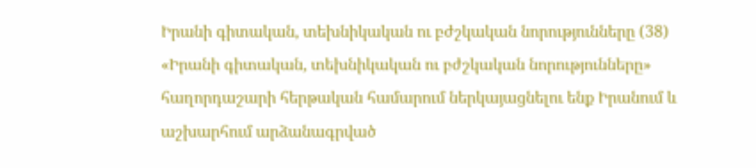Իրանի գիտական, տեխնիկական ու բժշկական նորությունները (38)
«Իրանի գիտական, տեխնիկական ու բժշկական նորությունները» հաղորդաշարի հերթական համարում ներկայացնելու ենք Իրանում և աշխարհում արձանագրված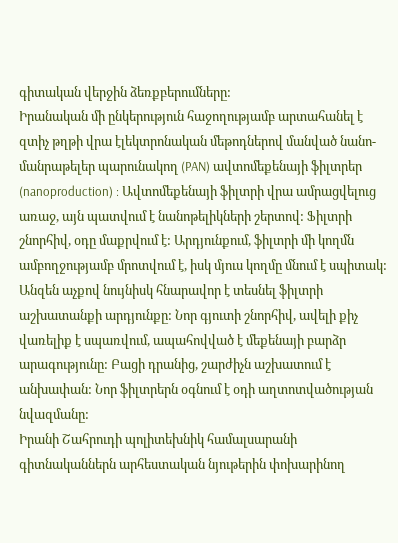գիտական վերջին ձեռքբերումները:
Իրանական մի ընկերություն հաջողությամբ արտահանել է զտիչ թղթի վրա էլեկտրոնական մեթոդներով մանված նանո-մանրաթելեր պարունակող (PAN) ավտոմեքենայի ֆիլտրեր (nanoproduction) : Ավտոմեքենայի ֆիլտրի վրա ամրացվելուց առաջ, այն պատվում է նանոթելիկների շերտով: Ֆիլտրի շնորհիվ, օդը մաքրվում է: Արդյունքում, ֆիլտրի մի կողմն ամբողջությամբ մրոտվում է, իսկ մյուս կողմը մնում է սպիտակ: Անզեն աչքով նույնիսկ հնարավոր է տեսնել ֆիլտրի աշխատանքի արդյունքը: Նոր գյուտի շնորհիվ, ավելի քիչ վառելիք է սպառվում, ապահովված է մեքենայի բարձր արագությունը: Բացի դրանից, շարժիչն աշխատում է անխափան: Նոր ֆիլտրերն օգնում է օդի աղտոտվածության նվազմանը:
Իրանի Շահրուդի պոլիտեխնիկ համալսարանի գիտնականներն արհեստական նյութերին փոխարինող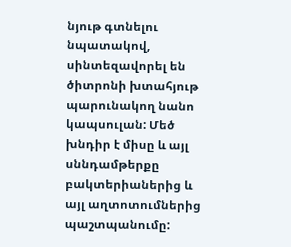նյութ գտնելու նպատակով, սինտեզավորել են ծիտրոնի խտահյութ պարունակող նանո կապսուլան: Մեծ խնդիր է միսը և այլ սննդամթերքը բակտերիաներից և այլ աղտոտումներից պաշտպանումը: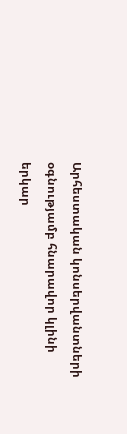Արհեստական կոնսերվանտների օգնությամբ հնարավոր կլինի երկար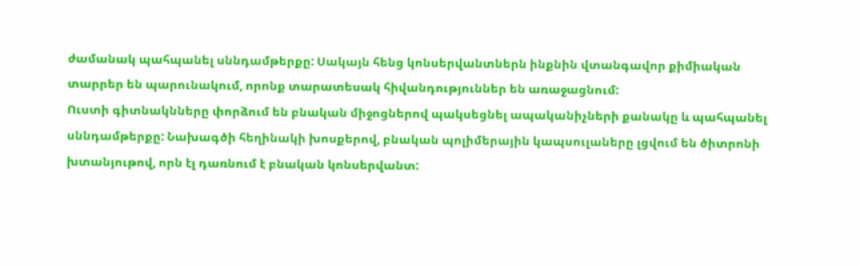ժամանակ պահպանել սննդամթերքը: Սակայն հենց կոնսերվանտներն ինքնին վտանգավոր քիմիական տարրեր են պարունակում, որոնք տարատեսակ հիվանդություններ են առաջացնում:
Ուստի գիտնակնները փորձում են բնական միջոցներով պակսեցնել ապականիչների քանակը և պահպանել սննդամթերքը: Նախագծի հեղինակի խոսքերով, բնական պոլիմերային կապսուլաները լցվում են ծիտրոնի խտանյութով, որն էլ դառնում է բնական կոնսերվանտ: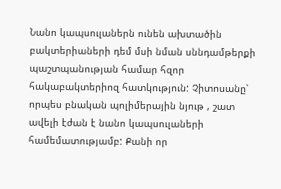Նանո կապսուլաներն ունեն ախտածին բակտերիաների դեմ մսի նման սննդամթերքի պաշտպանության համար հզոր հակաբակտերիոզ հատկություն: Չիտոսանը՝ որպես բնական պոլիմերային նյութ , շատ ավելի էժան է նանո կապսուլաների համեմատությամբ: Քանի որ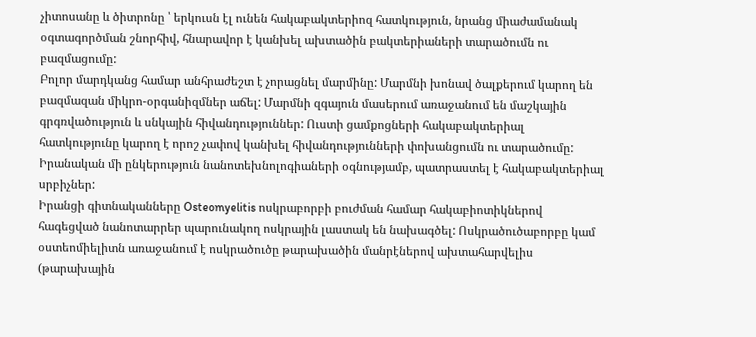չիտոսանը և ծիտրոնը ՝ երկուսն էլ ունեն հակաբակտերիոզ հատկություն, նրանց միաժամանակ օգտագործման շնորհիվ, հնարավոր է կանխել ախտածին բակտերիաների տարածումն ու բազմացումը:
Բոլոր մարդկանց համար անհրաժեշտ է չորացնել մարմինը: Մարմնի խոնավ ծալքերում կարող են բազմազան միկրո-օրգանիզմներ աճել: Մարմնի զգայուն մասերում առաջանում են մաշկային գրգռվածություն և սնկային հիվանդություններ: Ուստի ցամքոցների հակաբակտերիալ հատկությունը կարող է որոշ չափով կանխել հիվանդությունների փոխանցումն ու տարածումը: Իրանական մի ընկերություն նանոտեխնոլոգիաների օգնությամբ, պատրաստել է հակաբակտերիալ սրբիչներ:
Իրանցի գիտնականները Osteomyelitis ոսկրաբորբի բուժման համար հակաբիոտիկներով հագեցված նանոտարրեր պարունակող ոսկրային լաստակ են նախագծել: Ոսկրածուծաբորբը կամ օստեոմիելիտն առաջանում է ոսկրածուծը թարախածին մանրէներով ախտահարվելիս (թարախային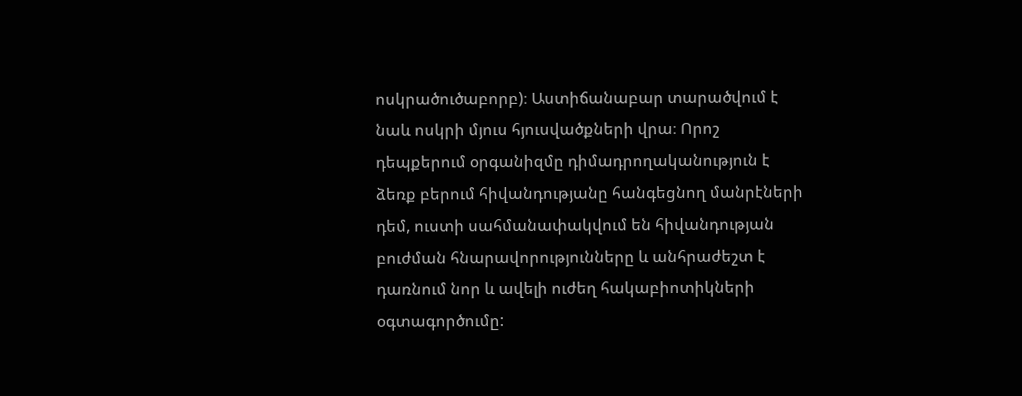ոսկրածուծաբորբ)։ Աստիճանաբար տարածվում է նաև ոսկրի մյուս հյուսվածքների վրա։ Որոշ դեպքերում օրգանիզմը դիմադրողականություն է ձեռք բերում հիվանդությանը հանգեցնող մանրէների դեմ, ուստի սահմանափակվում են հիվանդության բուժման հնարավորությունները և անհրաժեշտ է դառնում նոր և ավելի ուժեղ հակաբիոտիկների օգտագործումը: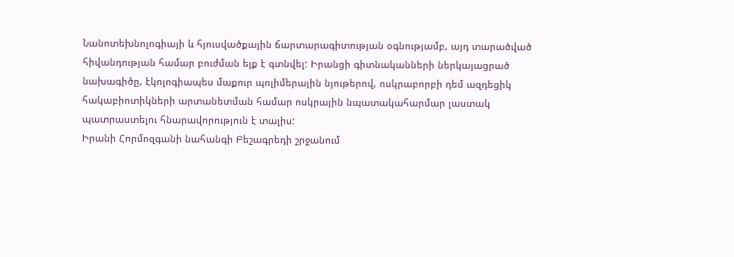Նանոտեխնոլոգիայի և հյուսվածքային ճարտարագիտության օգնությամբ, այդ տարածված հիվանդության համար բուժման ելք է գտնվել: Իրանցի գիտնականների ներկայացրած նախագիծը, էկոլոգիապես մաքուր պոլիմերային նյութերով, ոսկրաբորբի դեմ ազդեցիկ հակաբիոտիկների արտանետման համար ոսկրային նպատակահարմար լաստակ պատրաստելու հնարավորություն է տալիս:
Իրանի Հորմոզգանի նահանգի Բեշագրեդի շրջանում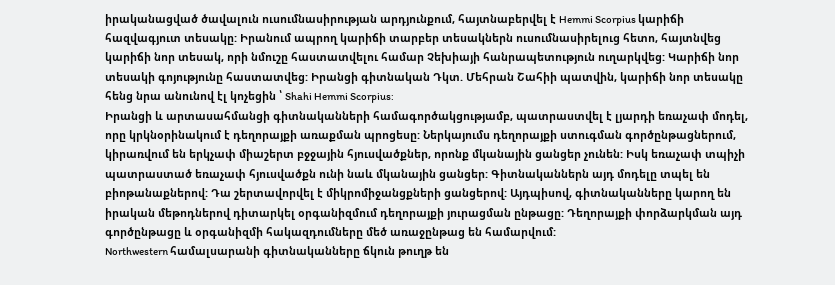իրականացված ծավալուն ուսումնասիրության արդյունքում, հայտնաբերվել է Hemmi Scorpius կարիճի հազվագյուտ տեսակը: Իրանում ապրող կարիճի տարբեր տեսակներն ուսումնասիրելուց հետո, հայտնվեց կարիճի նոր տեսակ, որի նմուշը հաստատվելու համար Չեխիայի հանրապետություն ուղարկվեց: Կարիճի նոր տեսակի գոյությունը հաստատվեց: Իրանցի գիտնական Դկտ. Մեհրան Շահիի պատվին, կարիճի նոր տեսակը հենց նրա անունով էլ կոչեցին ՝ Shahi Hemmi Scorpius:
Իրանցի և արտասահմանցի գիտնականների համագործակցությամբ, պատրաստվել է լյարդի եռաչափ մոդել, որը կրկնօրինակում է դեղորայքի առաքման պրոցեսը: Ներկայումս դեղորայքի ստուգման գործընթացներում, կիրառվում են երկչափ միաշերտ բջջային հյուսվածքներ, որոնք մկանային ցանցեր չունեն: Իսկ եռաչափ տպիչի պատրաստած եռաչափ հյուսվածքն ունի նաև մկանային ցանցեր: Գիտնականներն այդ մոդելը տպել են բիոթանաքներով: Դա շերտավորվել է միկրոմիջանցքների ցանցերով: Այդպիսով, գիտնականները կարող են իրական մեթոդներով դիտարկել օրգանիզմում դեղորայքի յուրացման ընթացը: Դեղորայքի փորձարկման այդ գործընթացը և օրգանիզմի հակազդումները մեծ առաջընթաց են համարվում:
Northwestern համալսարանի գիտնականները ճկուն թուղթ են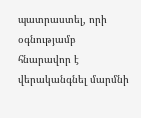պատրաստել, որի օգնությամբ հնարավոր է վերականգնել մարմնի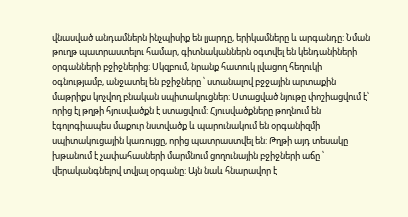վնասված անդամներն ինչպիսիք են լյարդը, երիկամները և արգանդը: Նման թուղթ պատրաստելու համար, գիտնականներն օգտվել են կենդանիների օրգանների բջիջներից: Սկզբում, նրանք հատուկ լվացող հեղուկի օգնությամբ, անջատել են բջիջները ՝ ստանալով բջջային արտաքին մաթրիքս կոչվող բնական սպիտակուցներ: Ստացված նյութը փոշիացվում է՝ որից էլ թղթի հյուսվածքն է ստացվում: Հյուսվածքները թողնում են էգոլոգիապես մաքուր նստվածք և պարունակում են օրգանիզմի սպիտակուցային կառույցը, որից պատրաստվել են: Թղթի այդ տեսակը խթանում է չափահասների մարմնում ցողունային բջիջների աճը ՝ վերականգնելով տվյալ օրգանը: Այն նաև հնարավոր է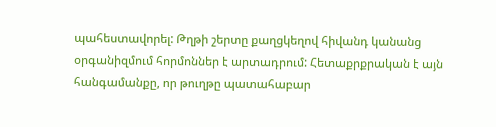պահեստավորել: Թղթի շերտը քաղցկեղով հիվանդ կանանց օրգանիզմում հորմոններ է արտադրում: Հետաքրքրական է այն հանգամանքը, որ թուղթը պատահաբար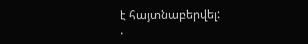է հայտնաբերվել:
.